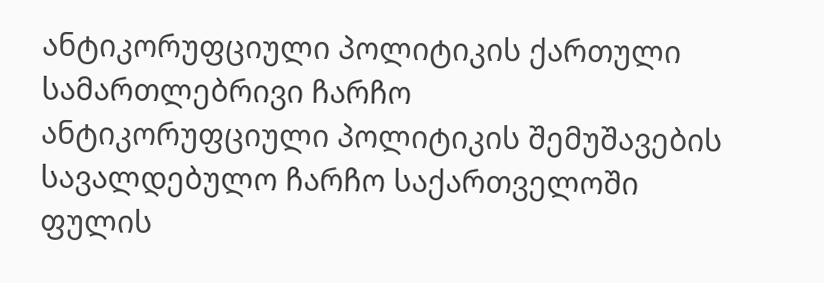ანტიკორუფციული პოლიტიკის ქართული სამართლებრივი ჩარჩო
ანტიკორუფციული პოლიტიკის შემუშავების სავალდებულო ჩარჩო საქართველოში ფულის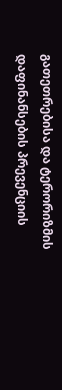გათეთრებისა და ტერორიზმის დაფინანსების პრევენციის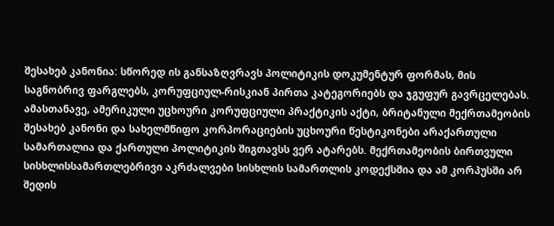შესახებ კანონია: სწორედ ის განსაზღვრავს პოლიტიკის დოკუმენტურ ფორმას, მის საგნობრივ ფარგლებს, კორუფციულ-რისკიან პირთა კატეგორიებს და ჯგუფურ გავრცელებას. ამასთანავე, ამერიკული უცხოური კორუფციული პრაქტიკის აქტი, ბრიტანული მექრთამეობის შესახებ კანონი და სახელმწიფო კორპორაციების უცხოური წესტიკონები არაქართული სამართალია და ქართული პოლიტიკის შიგთავსს ვერ ატარებს. მექრთამეობის ბირთვული სისხლისსამართლებრივი აკრძალვები სისხლის სამართლის კოდექსშია და ამ კორპუსში არ შედის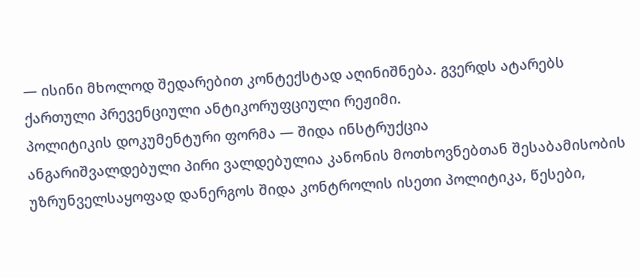— ისინი მხოლოდ შედარებით კონტექსტად აღინიშნება. გვერდს ატარებს ქართული პრევენციული ანტიკორუფციული რეჟიმი.
პოლიტიკის დოკუმენტური ფორმა — შიდა ინსტრუქცია
ანგარიშვალდებული პირი ვალდებულია კანონის მოთხოვნებთან შესაბამისობის უზრუნველსაყოფად დანერგოს შიდა კონტროლის ისეთი პოლიტიკა, წესები,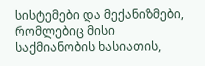სისტემები და მექანიზმები, რომლებიც მისი საქმიანობის ხასიათის,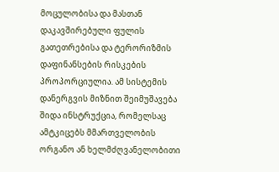მოცულობისა და მასთან დაკავშირებული ფულის გათეთრებისა და ტერორიზმის დაფინანსების რისკების პროპორციულია. ამ სისტემის დანერგვის მიზნით შეიმუშავება შიდა ინსტრუქცია, რომელსაც ამტკიცებს მმართველობის ორგანო ან ხელმძღვანელობითი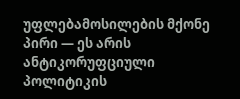უფლებამოსილების მქონე პირი — ეს არის ანტიკორუფციული პოლიტიკის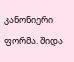კანონიერი ფორმა. შიდა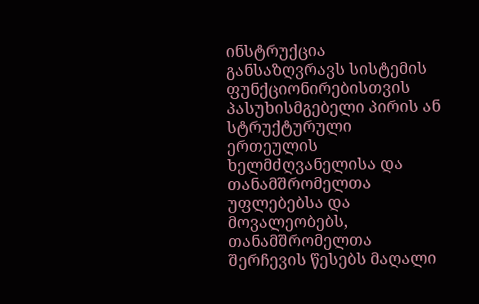ინსტრუქცია განსაზღვრავს სისტემის ფუნქციონირებისთვის პასუხისმგებელი პირის ან სტრუქტურული ერთეულის ხელმძღვანელისა და თანამშრომელთა უფლებებსა და მოვალეობებს, თანამშრომელთა შერჩევის წესებს მაღალი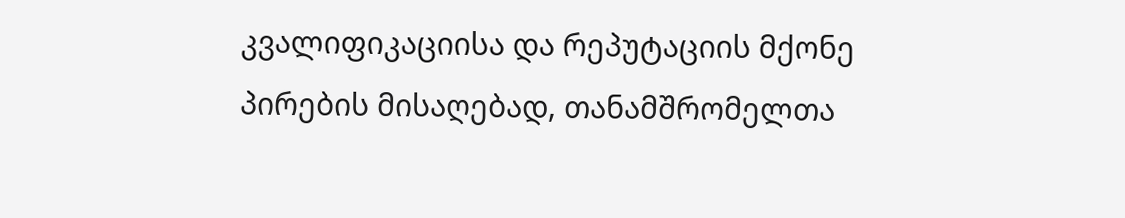კვალიფიკაციისა და რეპუტაციის მქონე პირების მისაღებად, თანამშრომელთა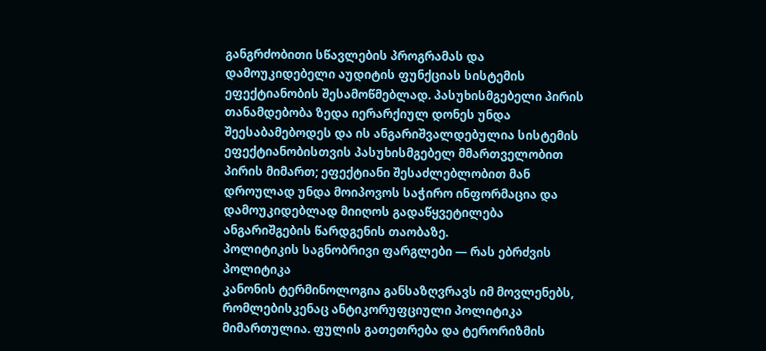განგრძობითი სწავლების პროგრამას და დამოუკიდებელი აუდიტის ფუნქციას სისტემის ეფექტიანობის შესამოწმებლად. პასუხისმგებელი პირის თანამდებობა ზედა იერარქიულ დონეს უნდა შეესაბამებოდეს და ის ანგარიშვალდებულია სისტემის ეფექტიანობისთვის პასუხისმგებელ მმართველობით პირის მიმართ; ეფექტიანი შესაძლებლობით მან დროულად უნდა მოიპოვოს საჭირო ინფორმაცია და დამოუკიდებლად მიიღოს გადაწყვეტილება ანგარიშგების წარდგენის თაობაზე.
პოლიტიკის საგნობრივი ფარგლები — რას ებრძვის პოლიტიკა
კანონის ტერმინოლოგია განსაზღვრავს იმ მოვლენებს, რომლებისკენაც ანტიკორუფციული პოლიტიკა მიმართულია. ფულის გათეთრება და ტერორიზმის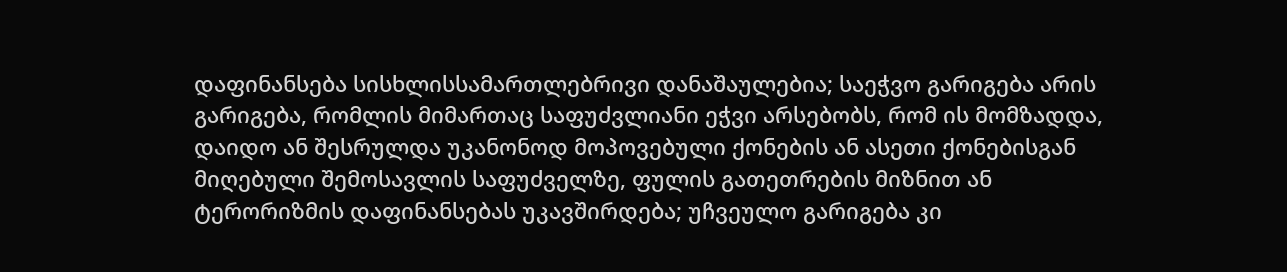დაფინანსება სისხლისსამართლებრივი დანაშაულებია; საეჭვო გარიგება არის გარიგება, რომლის მიმართაც საფუძვლიანი ეჭვი არსებობს, რომ ის მომზადდა, დაიდო ან შესრულდა უკანონოდ მოპოვებული ქონების ან ასეთი ქონებისგან მიღებული შემოსავლის საფუძველზე, ფულის გათეთრების მიზნით ან ტერორიზმის დაფინანსებას უკავშირდება; უჩვეულო გარიგება კი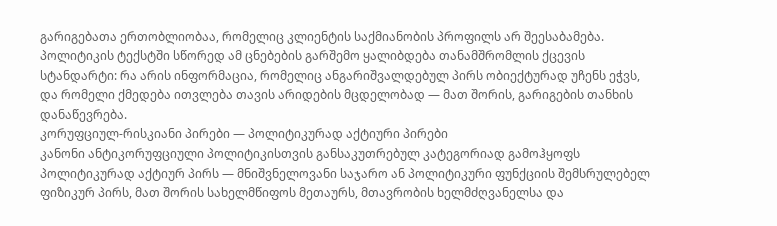გარიგებათა ერთობლიობაა, რომელიც კლიენტის საქმიანობის პროფილს არ შეესაბამება. პოლიტიკის ტექსტში სწორედ ამ ცნებების გარშემო ყალიბდება თანამშრომლის ქცევის სტანდარტი: რა არის ინფორმაცია, რომელიც ანგარიშვალდებულ პირს ობიექტურად უჩენს ეჭვს, და რომელი ქმედება ითვლება თავის არიდების მცდელობად — მათ შორის, გარიგების თანხის დანაწევრება.
კორუფციულ-რისკიანი პირები — პოლიტიკურად აქტიური პირები
კანონი ანტიკორუფციული პოლიტიკისთვის განსაკუთრებულ კატეგორიად გამოჰყოფს პოლიტიკურად აქტიურ პირს — მნიშვნელოვანი საჯარო ან პოლიტიკური ფუნქციის შემსრულებელ ფიზიკურ პირს, მათ შორის სახელმწიფოს მეთაურს, მთავრობის ხელმძღვანელსა და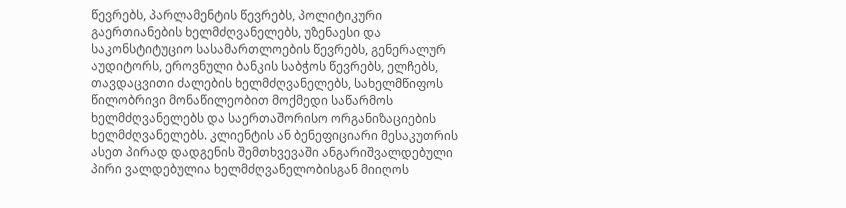წევრებს, პარლამენტის წევრებს, პოლიტიკური გაერთიანების ხელმძღვანელებს, უზენაესი და საკონსტიტუციო სასამართლოების წევრებს, გენერალურ აუდიტორს, ეროვნული ბანკის საბჭოს წევრებს, ელჩებს, თავდაცვითი ძალების ხელმძღვანელებს, სახელმწიფოს წილობრივი მონაწილეობით მოქმედი საწარმოს ხელმძღვანელებს და საერთაშორისო ორგანიზაციების ხელმძღვანელებს. კლიენტის ან ბენეფიციარი მესაკუთრის ასეთ პირად დადგენის შემთხვევაში ანგარიშვალდებული პირი ვალდებულია ხელმძღვანელობისგან მიიღოს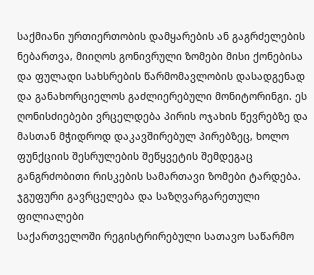საქმიანი ურთიერთობის დამყარების ან გაგრძელების ნებართვა, მიიღოს გონივრული ზომები მისი ქონებისა და ფულადი სახსრების წარმომავლობის დასადგენად და განახორციელოს გაძლიერებული მონიტორინგი. ეს ღონისძიებები ვრცელდება პირის ოჯახის წევრებზე და მასთან მჭიდროდ დაკავშირებულ პირებზეც, ხოლო ფუნქციის შესრულების შეწყვეტის შემდეგაც განგრძობითი რისკების სამართავი ზომები ტარდება.
ჯგუფური გავრცელება და საზღვარგარეთული ფილიალები
საქართველოში რეგისტრირებული სათავო საწარმო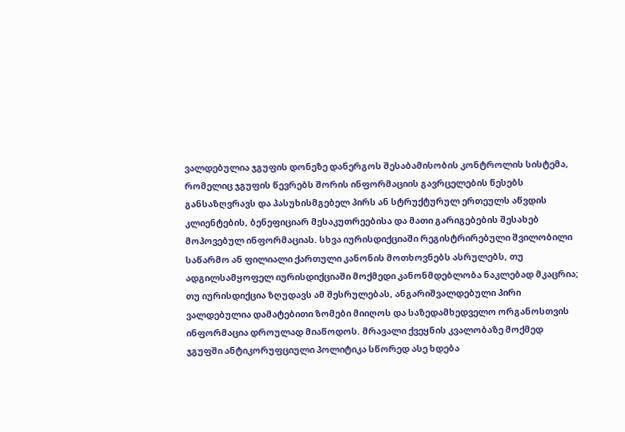ვალდებულია ჯგუფის დონეზე დანერგოს შესაბამისობის კონტროლის სისტემა, რომელიც ჯგუფის წევრებს შორის ინფორმაციის გავრცელების წესებს განსაზღვრავს და პასუხისმგებელ პირს ან სტრუქტურულ ერთეულს აწვდის კლიენტების, ბენეფიციარ მესაკუთრეებისა და მათი გარიგებების შესახებ მოპოვებულ ინფორმაციას. სხვა იურისდიქციაში რეგისტრირებული შვილობილი საწარმო ან ფილიალი ქართული კანონის მოთხოვნებს ასრულებს, თუ ადგილსამყოფელ იურისდიქციაში მოქმედი კანონმდებლობა ნაკლებად მკაცრია; თუ იურისდიქცია ზღუდავს ამ შესრულებას, ანგარიშვალდებული პირი ვალდებულია დამატებითი ზომები მიიღოს და საზედამხედველო ორგანოსთვის ინფორმაცია დროულად მიაწოდოს. მრავალი ქვეყნის კვალობაზე მოქმედ ჯგუფში ანტიკორუფციული პოლიტიკა სწორედ ასე ხდება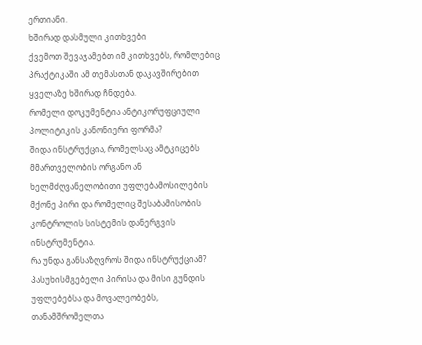ერთიანი.
ხშირად დასმული კითხვები
ქვემოთ შევაჯამებთ იმ კითხვებს, რომლებიც პრაქტიკაში ამ თემასთან დაკავშირებით ყველაზე ხშირად ჩნდება.
რომელი დოკუმენტია ანტიკორუფციული პოლიტიკის კანონიერი ფორმა?
შიდა ინსტრუქცია, რომელსაც ამტკიცებს მმართველობის ორგანო ან ხელმძღვანელობითი უფლებამოსილების მქონე პირი და რომელიც შესაბამისობის კონტროლის სისტემის დანერგვის ინსტრუმენტია.
რა უნდა განსაზღვროს შიდა ინსტრუქციამ?
პასუხისმგებელი პირისა და მისი გუნდის უფლებებსა და მოვალეობებს, თანამშრომელთა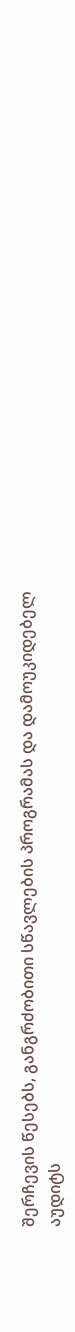შერჩევის წესებს, განგრძობითი სწავლების პროგრამას და დამოუკიდებელ აუდიტს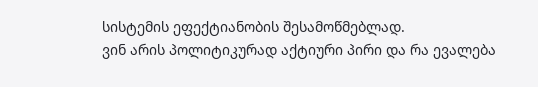სისტემის ეფექტიანობის შესამოწმებლად.
ვინ არის პოლიტიკურად აქტიური პირი და რა ევალება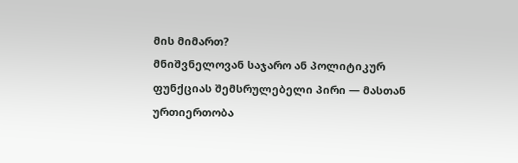მის მიმართ?
მნიშვნელოვან საჯარო ან პოლიტიკურ ფუნქციას შემსრულებელი პირი — მასთან ურთიერთობა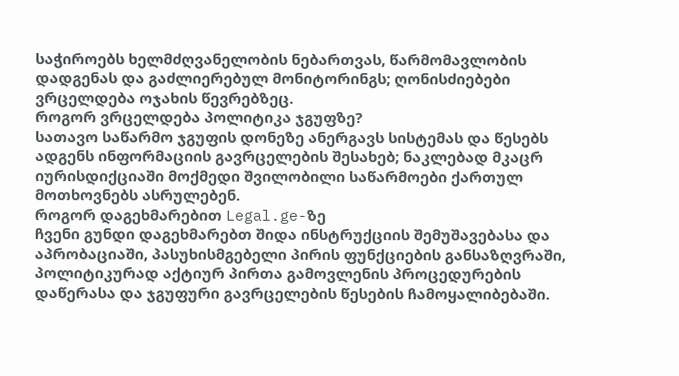საჭიროებს ხელმძღვანელობის ნებართვას, წარმომავლობის დადგენას და გაძლიერებულ მონიტორინგს; ღონისძიებები ვრცელდება ოჯახის წევრებზეც.
როგორ ვრცელდება პოლიტიკა ჯგუფზე?
სათავო საწარმო ჯგუფის დონეზე ანერგავს სისტემას და წესებს ადგენს ინფორმაციის გავრცელების შესახებ; ნაკლებად მკაცრ იურისდიქციაში მოქმედი შვილობილი საწარმოები ქართულ მოთხოვნებს ასრულებენ.
როგორ დაგეხმარებით Legal.ge-ზე
ჩვენი გუნდი დაგეხმარებთ შიდა ინსტრუქციის შემუშავებასა და აპრობაციაში, პასუხისმგებელი პირის ფუნქციების განსაზღვრაში, პოლიტიკურად აქტიურ პირთა გამოვლენის პროცედურების დაწერასა და ჯგუფური გავრცელების წესების ჩამოყალიბებაში.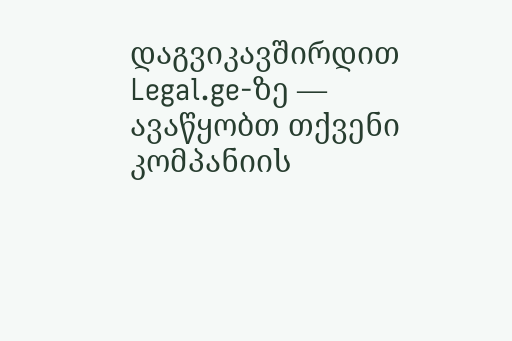დაგვიკავშირდით Legal.ge-ზე — ავაწყობთ თქვენი კომპანიის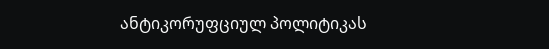ანტიკორუფციულ პოლიტიკას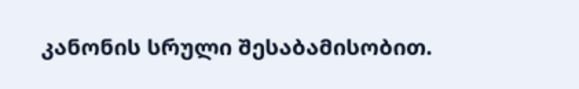კანონის სრული შესაბამისობით.